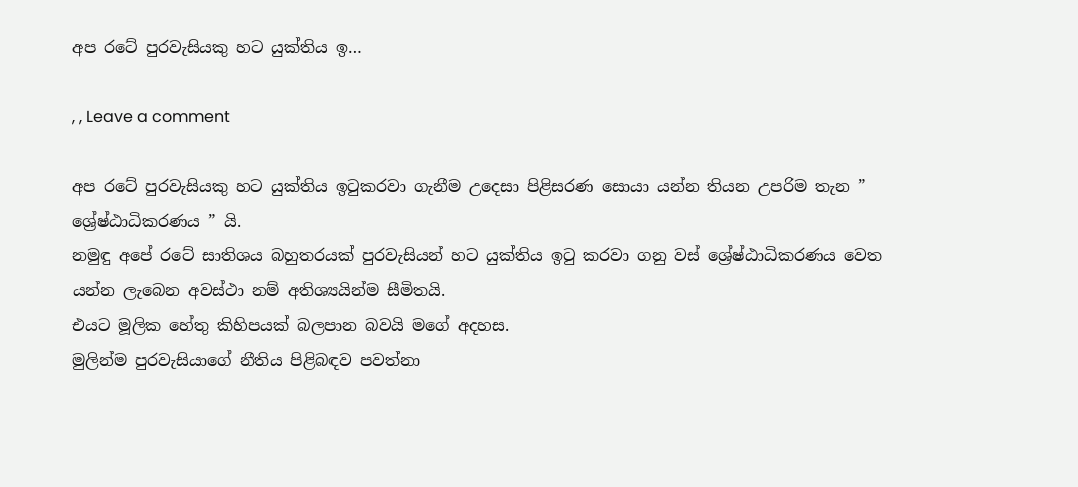අප රටේ පුරවැසියකු හට යුක්තිය ඉ…

, , Leave a comment

අප රටේ පුරවැසියකු හට යුක්තිය ඉටුකරවා ගැනීම උදෙසා පිළිසරණ සොයා යන්න තියන උපරිම තැන ” ශ්‍රේෂ්ඨාධිකරණය ” යි.
නමුඳු අපේ රටේ සාතිශය බහුතරයක් පුරවැසියන් හට යුක්තිය ඉටු කරවා ගනු වස් ශ්‍රේෂ්ඨාධිකරණය වෙත යන්න ලැබෙන අවස්ථා නම් අතිශ්‍යයින්ම සීමිතයි.
එයට මූලික හේතු කිහිපයක් බලපාන බවයි මගේ අදහස.
මුලින්ම පුරවැසියාගේ නීතිය පිළිබඳව පවත්නා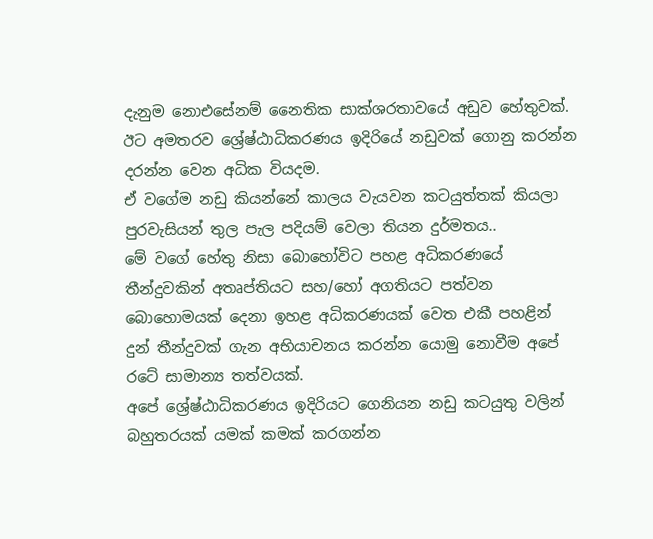දැනුම නොඑසේනම් නෛතික සාක්ශරතාවයේ අඩුව හේතුවක්.
ඊට අමතරව ශ්‍රේෂ්ඨාධිකරණය ඉදිරියේ නඩුවක් ගොනු කරන්න දරන්න වෙන අධික වියදම.
ඒ වගේම නඩු කියන්නේ කාලය වැයවන කටයුත්තක් කියලා පුරවැසියන් තුල පැල පදියම් වෙලා තියන දුර්මතය..
මේ වගේ හේතු නිසා බොහෝවිට පහළ අධිකරණයේ තීන්දුවකින් අතෘප්තියට සහ/හෝ අගතියට පත්වන බොහොමයක් දෙනා ඉහළ අධිකරණයක් වෙත එකී පහළින් දුන් තීන්දුවක් ගැන අභියාචනය කරන්න යොමු නොවීම අපේ රටේ සාමාන්‍ය තත්වයක්.
අපේ ශ්‍රේෂ්ඨාධිකරණය ඉදිරියට ගෙනියන නඩු කටයුතු වලින් බහුතරයක් යමක් කමක් කරගන්න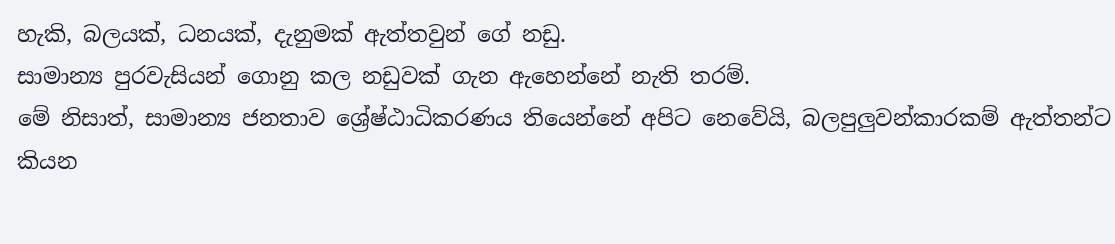හැකි, බලයක්, ධනයක්, දැනුමක් ඇත්තවුන් ගේ නඩු.
සාමාන්‍ය පුරවැසියන් ගොනු කල නඩුවක් ගැන ඇහෙන්නේ නැති තරම්.
මේ නිසාත්, සාමාන්‍ය ජනතාව ශ්‍රේෂ්ඨාධිකරණය තියෙන්නේ අපිට නෙවේයි, බලපුලුවන්කාරකම් ඇත්තන්ට කියන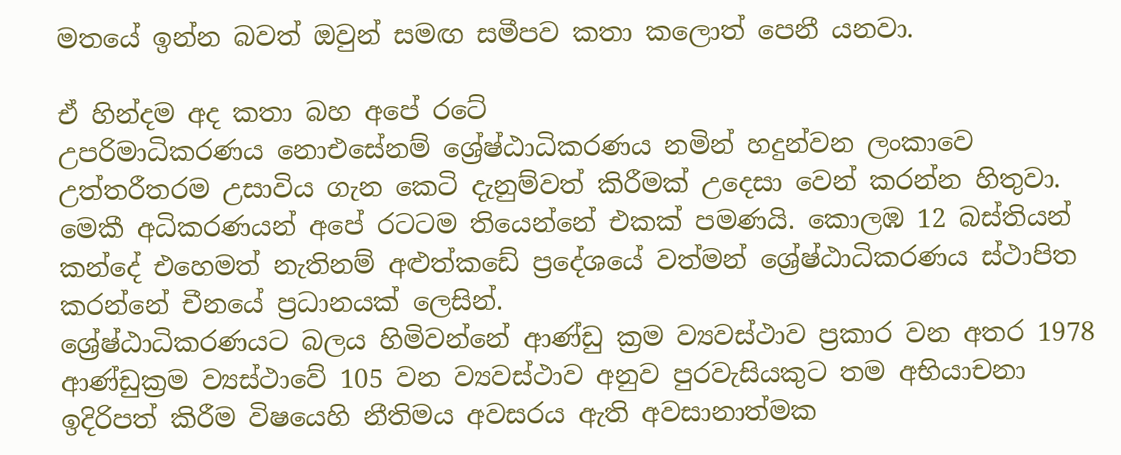මතයේ ඉන්න බවත් ඔවුන් සමඟ සමීපව කතා කලොත් පෙනී යනවා.

ඒ හින්දම අද කතා බහ අපේ රටේ
උපරිමාධිකරණය නොඑසේනම් ශ්‍රේෂ්ඨාධිකරණය නමින් හදුන්වන ලංකාවෙ උත්තරීතරම උසාවිය ගැන කෙටි දැනුම්වත් කිරීමක් උදෙසා වෙන් කරන්න හිතුවා.
මෙකී අධිකරණයන් අපේ රටටම තියෙන්නේ එකක් පමණයි. කොලඹ 12 බස්තියන් කන්දේ එහෙමත් නැතිනම් අළුත්කඩේ ප්‍රදේශයේ වත්මන් ශ්‍රේෂ්ඨාධිකරණය ස්ථාපිත කරන්නේ චීනයේ ප්‍රධානයක් ලෙසින්.
ශ්‍රේෂ්ඨාධිකරණයට බලය හිමිවන්නේ ආණ්ඩු ක්‍රම ව්‍යවස්ථාව ප්‍රකාර වන අතර 1978 ආණ්ඩුක්‍රම ව්‍යස්ථාවේ 105 වන ව්‍යවස්ථාව අනුව පුරවැසියකුට තම අභියාචනා ඉදිරිපත් කිරීම විෂයෙහි නීතිමය අවසරය ඇති අවසානාත්මක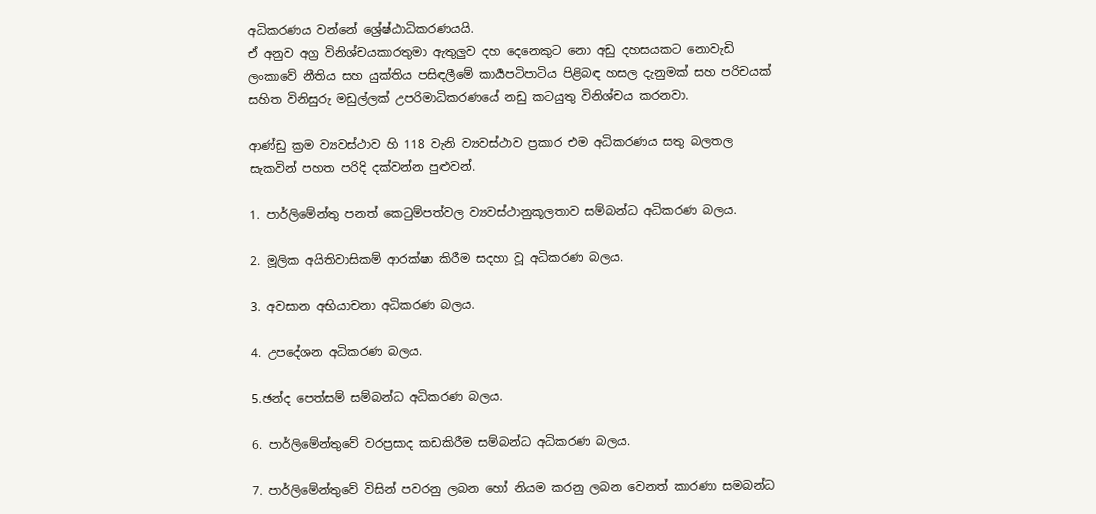අධිකරණය වන්නේ ශ්‍රේෂ්ඨාධිකරණයයි.
ඒ අනුව අග්‍ර විනිශ්චයකාරතුමා ඇතුලුව දහ දෙනෙකුට නො අඩු දහසයකට නොවැඩි ලංකාවේ නීතිය සහ යුක්තිය පසිඳලීමේ කාර්‍යපටිපාටිය පිළිබඳ හසල දැනුමක් සහ පරිචයක් සහිත විනිසුරු මඩුල්ලක් උපරිමාධිකරණයේ නඩු කටයුතු විනිශ්චය කරනවා.

ආණ්ඩු ක්‍රම ව්‍යවස්ථාව හි 118 වැනි ව්‍යවස්ථාව ප්‍රකාර එම අධිකරණය සතු බලතල සැකවින් පහත පරිදි දක්වන්න පුළුවන්.

1. පාර්ලිමේන්තු පනත් කෙටුම්පත්වල ව්‍යවස්ථානුකූලතාව සම්බන්ධ අධිකරණ බලය.

2. මූලික අයිතිවාසිකම් ආරක්ෂා කිරීම සදහා වූ අධිකරණ බලය.

3. අවසාන අභියාචනා අධිකරණ බලය.

4. උපදේශන අධිකරණ බලය.

5.ඡන්ද පෙත්සම් සම්බන්ධ අධිකරණ බලය.

6. පාර්ලිමේන්තුවේ වරප්‍රසාද කඩකිරීම සම්බන්ධ අධිකරණ බලය.

7. පාර්ලිමේන්තුවේ විසින් පවරනු ලබන හෝ නියම කරනු ලබන වෙනත් කාරණා සමබන්ධ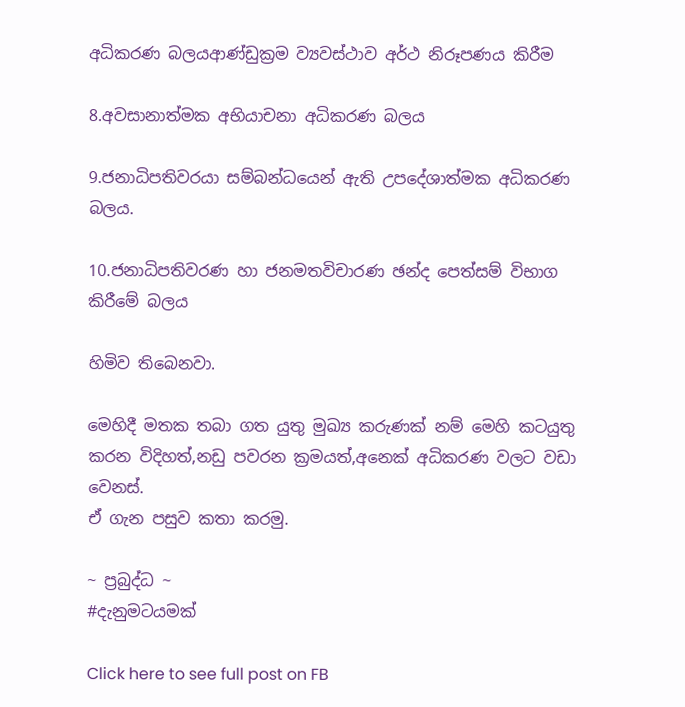අධිකරණ බලයආණ්ඩුක්‍රම ව්‍යවස්ථාව අර්ථ නිරූපණය කිරීම

8.අවසානාත්මක අභියාචනා අධිකරණ බලය

9.ජනාධිපතිවරයා සම්බන්ධයෙන් ඇති උපදේශාත්මක අධිකරණ බලය.

10.ජනාධිපතිවරණ හා ජනමතවිචාරණ ඡන්ද පෙත්සම් විභාග කිරී‍මේ බලය

හිමිව තිබෙනවා.

මෙහිදී මතක තබා ගත යුතු මුඛ්‍ය කරුණක් නම් මෙහි කටයුතු කරන විදිහත්,නඩු පවරන ක්‍රමයත්,අනෙක් අධිකරණ වලට වඩා වෙනස්.
ඒ ගැන පසුව කතා කරමු.

~ ප්‍රබුද්ධ ~
#දැනුමටයමක්

Click here to see full post on FB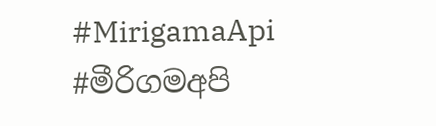#MirigamaApi #මීරිගමඅපි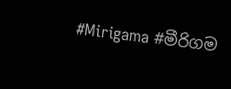#Mirigama #මීරිගම